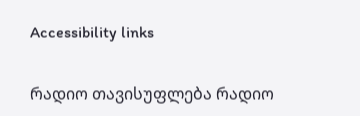Accessibility links

რადიო თავისუფლება რადიო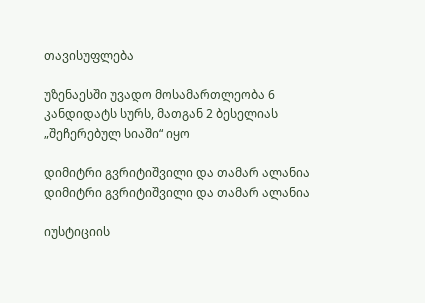თავისუფლება

უზენაესში უვადო მოსამართლეობა 6 კანდიდატს სურს, მათგან 2 ბესელიას „შეჩერებულ სიაში“ იყო

დიმიტრი გვრიტიშვილი და თამარ ალანია
დიმიტრი გვრიტიშვილი და თამარ ალანია

იუსტიციის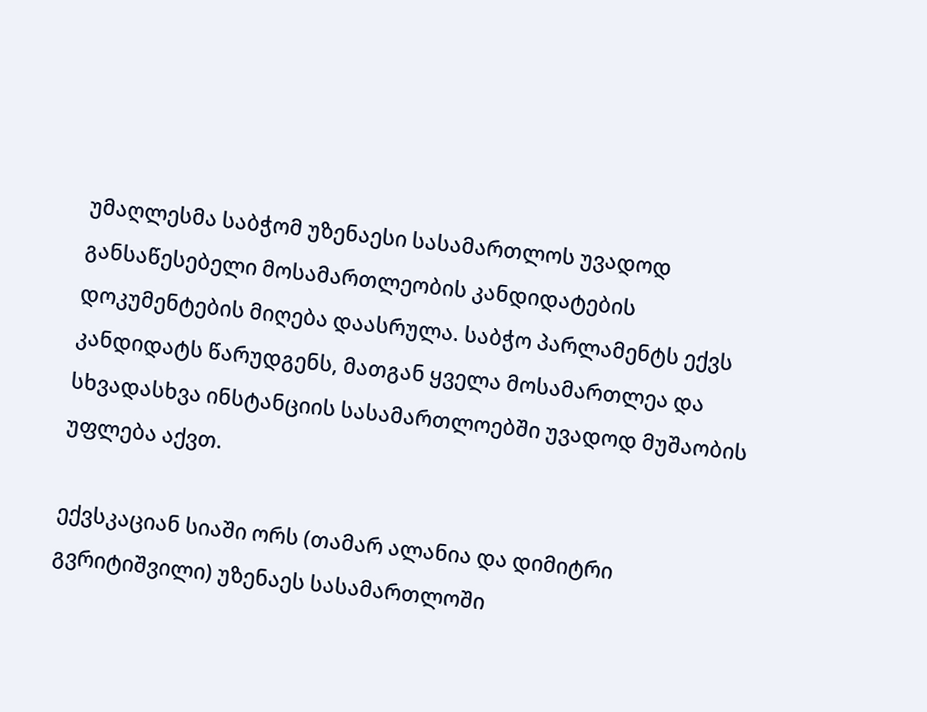უმაღლესმა საბჭომ უზენაესი სასამართლოს უვადოდ განსაწესებელი მოსამართლეობის კანდიდატების დოკუმენტების მიღება დაასრულა. საბჭო პარლამენტს ექვს კანდიდატს წარუდგენს, მათგან ყველა მოსამართლეა და სხვადასხვა ინსტანციის სასამართლოებში უვადოდ მუშაობის უფლება აქვთ.

ექვსკაციან სიაში ორს (თამარ ალანია და დიმიტრი გვრიტიშვილი) უზენაეს სასამართლოში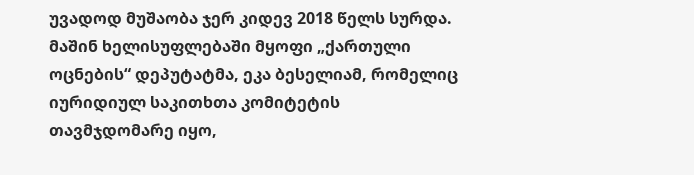უვადოდ მუშაობა ჯერ კიდევ 2018 წელს სურდა. მაშინ ხელისუფლებაში მყოფი „ქართული ოცნების“ დეპუტატმა, ეკა ბესელიამ, რომელიც იურიდიულ საკითხთა კომიტეტის თავმჯდომარე იყო,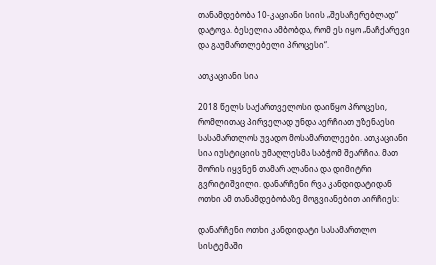თანამდებობა 10-კაციანი სიის „შესაჩერებლად“ დატოვა. ბესელია ამბობდა, რომ ეს იყო „ნაჩქარევი და გაუმართლებელი პროცესი“.

ათკაციანი სია

2018 წელს საქართველოსი დაიწყო პროცესი, რომლითაც პირველად უნდა აერჩიათ უზენაესი სასამართლოს უვადო მოსამართლეები. ათკაციანი სია იუსტიციის უმაღლესმა საბჭომ შეარჩია. მათ შორის იყვნენ თამარ ალანია და დიმიტრი გვრიტიშვილი. დანარჩენი რვა კანდიდატიდან ოთხი ამ თანამდებობაზე მოგვიანებით აირჩიეს:

დანარჩენი ოთხი კანდიდატი სასამართლო სისტემაში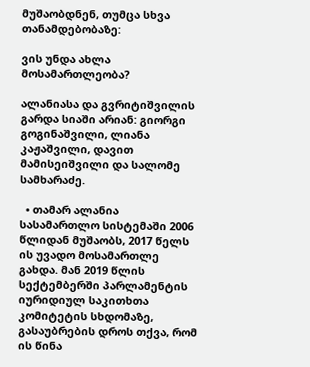მუშაობდნენ, თუმცა სხვა თანამდებობაზე:

ვის უნდა ახლა მოსამართლეობა?

ალანიასა და გვრიტიშვილის გარდა სიაში არიან: გიორგი გოგინაშვილი, ლიანა კაჟაშვილი, დავით მამისეიშვილი და სალომე სამხარაძე.

  • თამარ ალანია სასამართლო სისტემაში 2006 წლიდან მუშაობს, 2017 წელს ის უვადო მოსამართლე გახდა. მან 2019 წლის სექტემბერში პარლამენტის იურიდიულ საკითხთა კომიტეტის სხდომაზე, გასაუბრების დროს თქვა, რომ ის წინა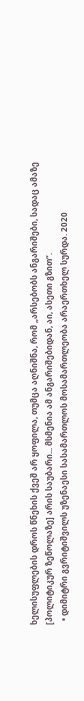ხელისუფლების დროს წნეხის ქვეშ არ ყოფილა, თუმცა აღნიშნა, რომ „არსებობს ანგარიშები, სადაც ამაზე [პოლიტიკურ ზეწოლაზე] არის საუბარი... მსმენია ამ ანგარიშებიდან, აი, ასეთი გზით“.
  • დიმიტრი გვრიტიშვილს უზენაესი სასამართლოს მოსამართლეობა არაერთხელ სურდა. 2020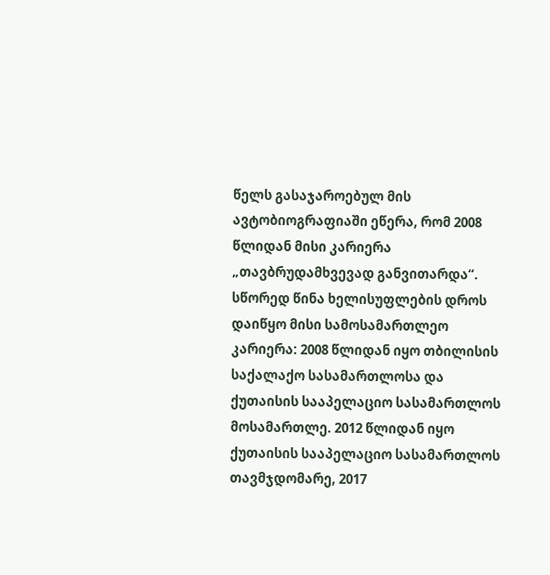წელს გასაჯაროებულ მის ავტობიოგრაფიაში ეწერა, რომ 2008 წლიდან მისი კარიერა „თავბრუდამხვევად განვითარდა“. სწორედ წინა ხელისუფლების დროს დაიწყო მისი სამოსამართლეო კარიერა: 2008 წლიდან იყო თბილისის საქალაქო სასამართლოსა და ქუთაისის სააპელაციო სასამართლოს მოსამართლე. 2012 წლიდან იყო ქუთაისის სააპელაციო სასამართლოს თავმჯდომარე, 2017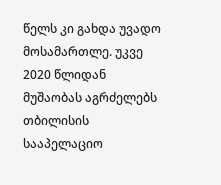წელს კი გახდა უვადო მოსამართლე. უკვე 2020 წლიდან მუშაობას აგრძელებს თბილისის სააპელაციო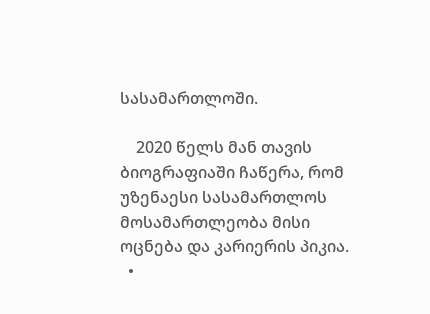სასამართლოში.

    2020 წელს მან თავის ბიოგრაფიაში ჩაწერა, რომ უზენაესი სასამართლოს მოსამართლეობა მისი ოცნება და კარიერის პიკია.
  •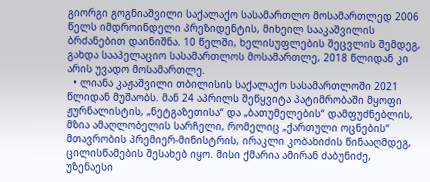გიორგი გოგნიაშვილი საქალაქო სასამართლო მოსამართლედ 2006 წელს იმდროინდელი პრეზიდენტის, მიხეილ სააკაშვილის ბრძანებით დაინიშნა. 10 წელში, ხელისუფლების შეცვლის შემდეგ, გახდა სააპელაციო სასამართლოს მოსამართლე, 2018 წლიდან კი არის უვადო მოსამართლე.
  • ლიანა კაჟაშვილი თბილისის საქალაქო სასამართლოში 2021 წლიდან მუშაობს. მან 24 აპრილს შეწყვიტა პატიმრობაში მყოფი ჟურნალისტის, „ნეტგაზეთისა“ და „ბათუმელების“ დამფუძნებლის, მზია ამაღლობელის სარჩელი, რომელიც „ქართული ოცნების“ მთავრობის პრემიერ-მინისტრის, ირაკლი კობახიძის წინააღმდეგ, ცილისწამების შესახებ იყო. მისი ქმარია ამირან ძაბუნიძე, უზენაესი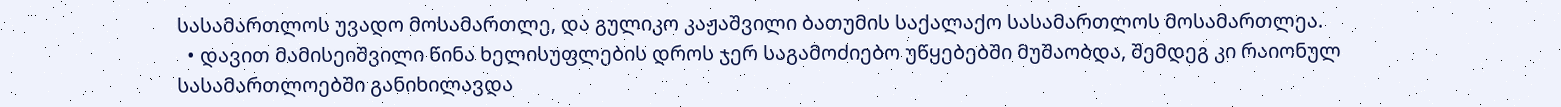სასამართლოს უვადო მოსამართლე, და გულიკო კაჟაშვილი ბათუმის საქალაქო სასამართლოს მოსამართლეა.
  • დავით მამისეიშვილი წინა ხელისუფლების დროს ჯერ საგამოძიებო უწყებებში მუშაობდა, შემდეგ კი რაიონულ სასამართლოებში განიხილავდა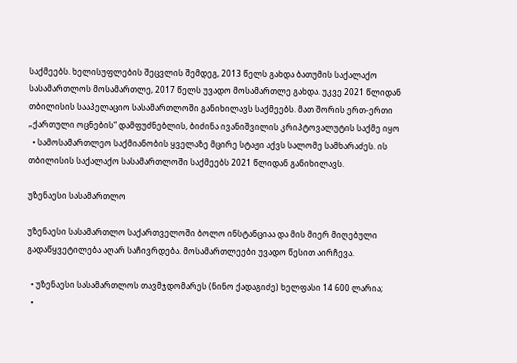საქმეებს. ხელისუფლების შეცვლის შემდეგ, 2013 წელს გახდა ბათუმის საქალაქო სასამართლოს მოსამართლე, 2017 წელს უვადო მოსამართლე გახდა. უკვე 2021 წლიდან თბილისის სააპელაციო სასამართლოში განიხილავს საქმეებს. მათ შორის ერთ-ერთი „ქართული ოცნების“ დამფუძნებლის, ბიძინა ივანიშვილის კრიპტოვალუტის საქმე იყო
  • სამოსამართლეო საქმიანობის ყველაზე მცირე სტაჟი აქვს სალომე სამხარაძეს. ის თბილისის საქალაქო სასამართლოში საქმეებს 2021 წლიდან განიხილავს.

უზენაესი სასამართლო

უზენაესი სასამართლო საქართველოში ბოლო ინსტანციაა და მის მიერ მიღებული გადაწყვეტილება აღარ საჩივრდება. მოსამართლეები უვადო წესით აირჩევა.

  • უზენაესი სასამართლოს თავმჯდომარეს (ნინო ქადაგიძე) ხელფასი 14 600 ლარია;
  •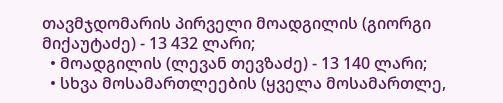თავმჯდომარის პირველი მოადგილის (გიორგი მიქაუტაძე) - 13 432 ლარი;
  • მოადგილის (ლევან თევზაძე) - 13 140 ლარი;
  • სხვა მოსამართლეების (ყველა მოსამართლე,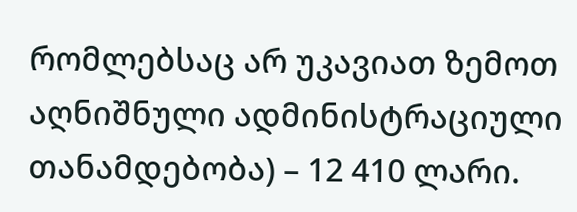რომლებსაც არ უკავიათ ზემოთ აღნიშნული ადმინისტრაციული თანამდებობა) – 12 410 ლარი.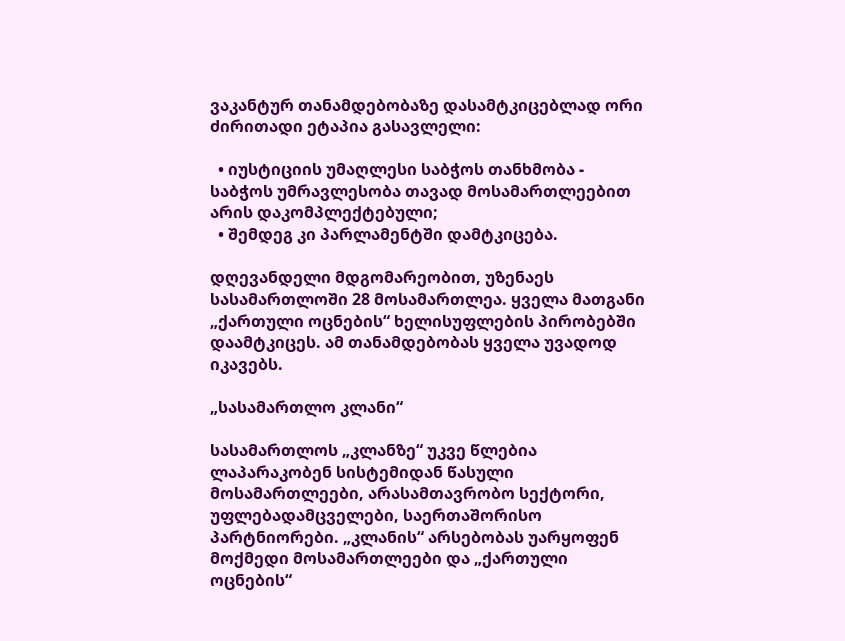ვაკანტურ თანამდებობაზე დასამტკიცებლად ორი ძირითადი ეტაპია გასავლელი:

  • იუსტიციის უმაღლესი საბჭოს თანხმობა - საბჭოს უმრავლესობა თავად მოსამართლეებით არის დაკომპლექტებული;
  • შემდეგ კი პარლამენტში დამტკიცება.

დღევანდელი მდგომარეობით, უზენაეს სასამართლოში 28 მოსამართლეა. ყველა მათგანი „ქართული ოცნების“ ხელისუფლების პირობებში დაამტკიცეს. ამ თანამდებობას ყველა უვადოდ იკავებს.

„სასამართლო კლანი“

სასამართლოს „კლანზე“ უკვე წლებია ლაპარაკობენ სისტემიდან წასული მოსამართლეები, არასამთავრობო სექტორი, უფლებადამცველები, საერთაშორისო პარტნიორები. „კლანის“ არსებობას უარყოფენ მოქმედი მოსამართლეები და „ქართული ოცნების“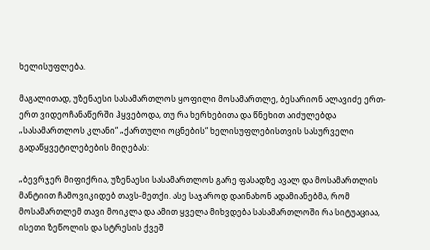ხელისუფლება.

მაგალითად, უზენაესი სასამართლოს ყოფილი მოსამართლე, ბესარიონ ალავიძე ერთ-ერთ ვიდეოჩანაწერში ჰყვებოდა, თუ რა ხერხებითა და წნეხით აიძულებდა „სასამართლოს კლანი“ „ქართული ოცნების“ ხელისუფლებისთვის სასურველი გადაწყვეტილებების მიღებას:

„ბევრჯერ მიფიქრია, უზენაესი სასამართლოს გარე ფასადზე ავალ და მოსამართლის მანტიით ჩამოვიკიდებ თავს-მეთქი. ასე საჯაროდ დაინახონ ადამიანებმა, რომ მოსამართლემ თავი მოიკლა და ამით ყველა მიხვდება სასამართლოში რა სიტუაციაა, ისეთი ზეწოლის და სტრესის ქვეშ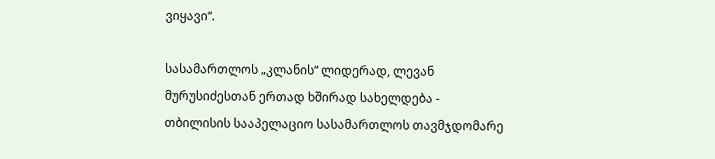ვიყავი“.

სასამართლოს „კლანის“ ლიდერად, ლევან მურუსიძესთან ერთად ხშირად სახელდება - თბილისის სააპელაციო სასამართლოს თავმჯდომარე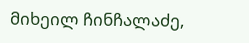მიხეილ ჩინჩალაძე,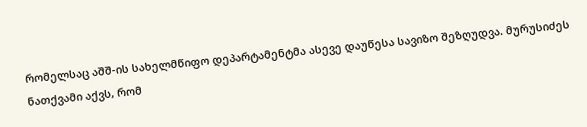რომელსაც აშშ-ის სახელმწიფო დეპარტამენტმა ასევე დაუწესა სავიზო შეზღუდვა. მურუსიძეს ნათქვამი აქვს, რომ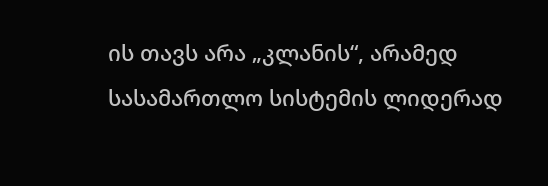ის თავს არა „კლანის“, არამედ სასამართლო სისტემის ლიდერად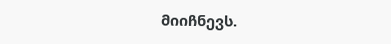მიიჩნევს.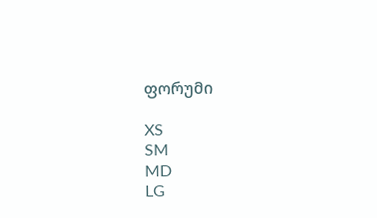ფორუმი

XS
SM
MD
LG